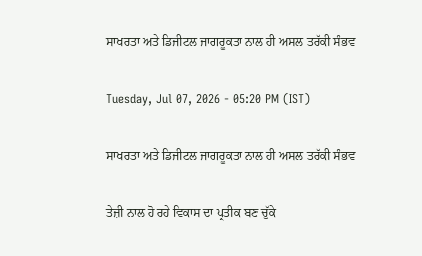ਸਾਖਰਤਾ ਅਤੇ ਡਿਜੀਟਲ ਜਾਗਰੂਕਤਾ ਨਾਲ ਹੀ ਅਸਲ ਤਰੱਕੀ ਸੰਭਵ

Tuesday, Jul 07, 2026 - 05:20 PM (IST)

ਸਾਖਰਤਾ ਅਤੇ ਡਿਜੀਟਲ ਜਾਗਰੂਕਤਾ ਨਾਲ ਹੀ ਅਸਲ ਤਰੱਕੀ ਸੰਭਵ

ਤੇਜ਼ੀ ਨਾਲ ਹੋ ਰਹੇ ਵਿਕਾਸ ਦਾ ਪ੍ਰਤੀਕ ਬਣ ਚੁੱਕੇ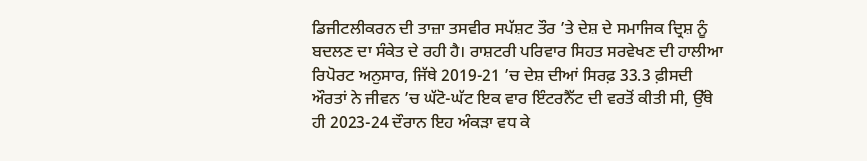ਡਿਜੀਟਲੀਕਰਨ ਦੀ ਤਾਜ਼ਾ ਤਸਵੀਰ ਸਪੱਸ਼ਟ ਤੌਰ ’ਤੇ ਦੇਸ਼ ਦੇ ਸਮਾਜਿਕ ਦ੍ਰਿਸ਼ ਨੂੰ ਬਦਲਣ ਦਾ ਸੰਕੇਤ ਦੇ ਰਹੀ ਹੈ। ਰਾਸ਼ਟਰੀ ਪਰਿਵਾਰ ਸਿਹਤ ਸਰਵੇਖਣ ਦੀ ਹਾਲੀਆ ਰਿਪੋਰਟ ਅਨੁਸਾਰ, ਜਿੱਥੇ 2019-21 ’ਚ ਦੇਸ਼ ਦੀਆਂ ਸਿਰਫ਼ 33.3 ਫ਼ੀਸਦੀ ਔਰਤਾਂ ਨੇ ਜੀਵਨ ’ਚ ਘੱਟੋ-ਘੱਟ ਇਕ ਵਾਰ ਇੰਟਰਨੈੱਟ ਦੀ ਵਰਤੋਂ ਕੀਤੀ ਸੀ, ਉੱਥੇ ਹੀ 2023-24 ਦੌਰਾਨ ਇਹ ਅੰਕੜਾ ਵਧ ਕੇ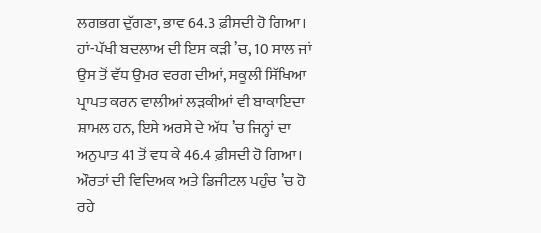ਲਗਭਗ ਦੁੱਗਣਾ, ਭਾਵ 64.3 ਫ਼ੀਸਦੀ ਹੋ ਗਿਆ। ਹਾਂ-ਪੱਖੀ ਬਦਲਾਅ ਦੀ ਇਸ ਕੜੀ ’ਚ, 10 ਸਾਲ ਜਾਂ ਉਸ ਤੋਂ ਵੱਧ ਉਮਰ ਵਰਗ ਦੀਆਂ, ਸਕੂਲੀ ਸਿੱਖਿਆ ਪ੍ਰਾਪਤ ਕਰਨ ਵਾਲੀਆਂ ਲੜਕੀਆਂ ਵੀ ਬਾਕਾਇਦਾ ਸ਼ਾਮਲ ਹਨ, ਇਸੇ ਅਰਸੇ ਦੇ ਅੱਧ ’ਚ ਜਿਨ੍ਹਾਂ ਦਾ ਅਨੁਪਾਤ 41 ਤੋਂ ਵਧ ਕੇ 46.4 ਫ਼ੀਸਦੀ ਹੋ ਗਿਆ। ਔਰਤਾਂ ਦੀ ਵਿਦਿਅਕ ਅਤੇ ਡਿਜੀਟਲ ਪਹੁੰਚ ’ਚ ਹੋ ਰਹੇ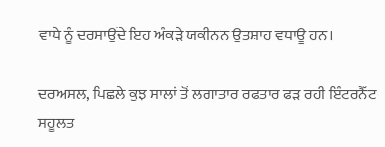ਵਾਧੇ ਨੂੰ ਦਰਸਾਉਂਦੇ ਇਹ ਅੰਕੜੇ ਯਕੀਨਨ ਉਤਸ਼ਾਹ ਵਧਾਊ ਹਨ।

ਦਰਅਸਲ, ਪਿਛਲੇ ਕੁਝ ਸਾਲਾਂ ਤੋਂ ਲਗਾਤਾਰ ਰਫਤਾਰ ਫੜ ਰਹੀ ਇੰਟਰਨੈੱਟ ਸਹੂਲਤ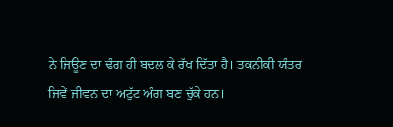ਨੇ ਜਿਊਣ ਦਾ ਢੰਗ ਹੀ ਬਦਲ ਕੇ ਰੱਖ ਦਿੱਤਾ ਹੈ। ਤਕਨੀਕੀ ਯੰਤਰ ਜਿਵੇਂ ਜੀਵਨ ਦਾ ਅਟੁੱਟ ਅੰਗ ਬਣ ਚੁੱਕੇ ਹਨ।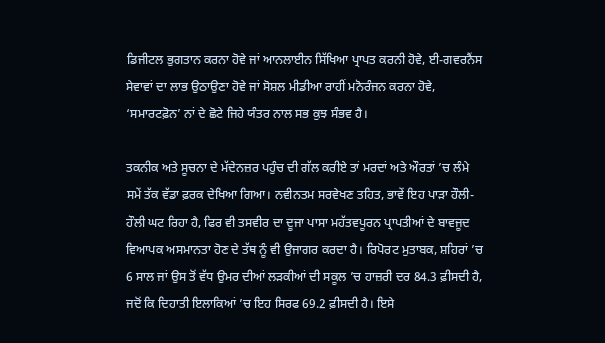ਡਿਜੀਟਲ ਭੁਗਤਾਨ ਕਰਨਾ ਹੋਵੇ ਜਾਂ ਆਨਲਾਈਨ ਸਿੱਖਿਆ ਪ੍ਰਾਪਤ ਕਰਨੀ ਹੋਵੇ, ਈ-ਗਵਰਨੈਂਸ ਸੇਵਾਵਾਂ ਦਾ ਲਾਭ ਉਠਾਉਣਾ ਹੋਵੇ ਜਾਂ ਸੋਸ਼ਲ ਮੀਡੀਆ ਰਾਹੀਂ ਮਨੋਰੰਜਨ ਕਰਨਾ ਹੋਵੇ, ‘ਸਮਾਰਟਫ਼ੋਨ’ ਨਾਂ ਦੇ ਛੋਟੇ ਜਿਹੇ ਯੰਤਰ ਨਾਲ ਸਭ ਕੁਝ ਸੰਭਵ ਹੈ।

ਤਕਨੀਕ ਅਤੇ ਸੂਚਨਾ ਦੇ ਮੱਦੇਨਜ਼ਰ ਪਹੁੰਚ ਦੀ ਗੱਲ ਕਰੀਏ ਤਾਂ ਮਰਦਾਂ ਅਤੇ ਔਰਤਾਂ ’ਚ ਲੰਮੇ ਸਮੇਂ ਤੱਕ ਵੱਡਾ ਫ਼ਰਕ ਦੇਖਿਆ ਗਿਆ। ਨਵੀਨਤਮ ਸਰਵੇਖਣ ਤਹਿਤ, ਭਾਵੇਂ ਇਹ ਪਾੜਾ ਹੌਲੀ-ਹੌਲੀ ਘਟ ਰਿਹਾ ਹੈ, ਫਿਰ ਵੀ ਤਸਵੀਰ ਦਾ ਦੂਜਾ ਪਾਸਾ ਮਹੱਤਵਪੂਰਨ ਪ੍ਰਾਪਤੀਆਂ ਦੇ ਬਾਵਜੂਦ ਵਿਆਪਕ ਅਸਮਾਨਤਾ ਹੋਣ ਦੇ ਤੱਥ ਨੂੰ ਵੀ ਉਜਾਗਰ ਕਰਦਾ ਹੈ। ਰਿਪੋਰਟ ਮੁਤਾਬਕ, ਸ਼ਹਿਰਾਂ ’ਚ 6 ਸਾਲ ਜਾਂ ਉਸ ਤੋਂ ਵੱਧ ਉਮਰ ਦੀਆਂ ਲੜਕੀਆਂ ਦੀ ਸਕੂਲ ’ਚ ਹਾਜ਼ਰੀ ਦਰ 84.3 ਫ਼ੀਸਦੀ ਹੈ, ਜਦੋਂ ਕਿ ਦਿਹਾਤੀ ਇਲਾਕਿਆਂ ’ਚ ਇਹ ਸਿਰਫ 69.2 ਫ਼ੀਸਦੀ ਹੈ। ਇਸੇ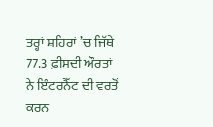ਤਰ੍ਹਾਂ ਸ਼ਹਿਰਾਂ ’ਚ ਜਿੱਥੇ 77.3 ਫ਼ੀਸਦੀ ਔਰਤਾਂ ਨੇ ਇੰਟਰਨੈੱਟ ਦੀ ਵਰਤੋਂ ਕਰਨ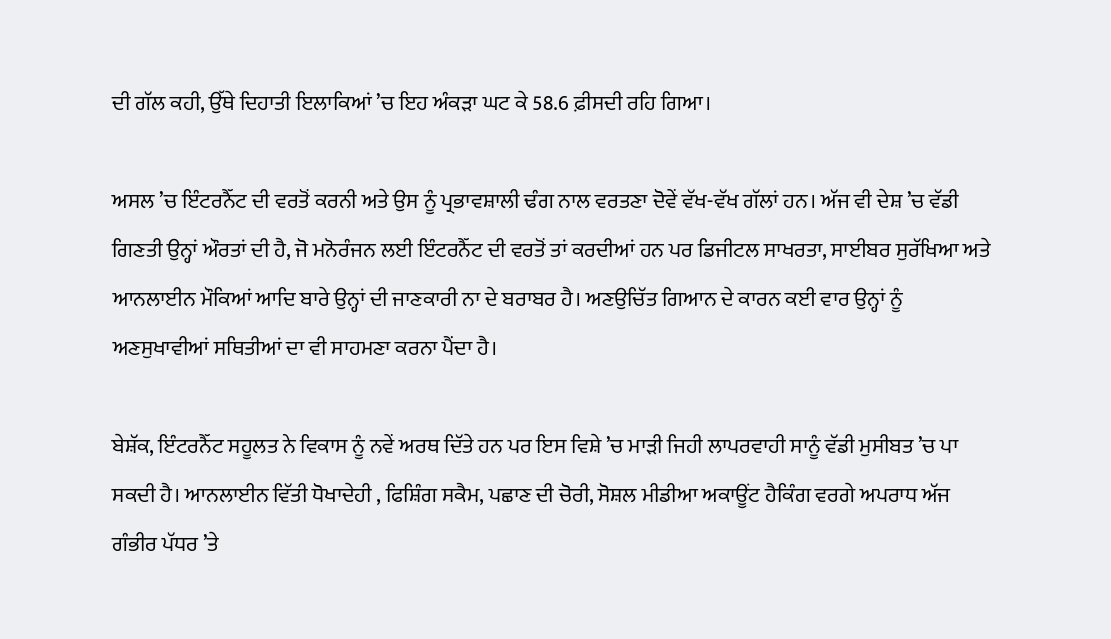ਦੀ ਗੱਲ ਕਹੀ, ਉੱਥੇ ਦਿਹਾਤੀ ਇਲਾਕਿਆਂ ’ਚ ਇਹ ਅੰਕੜਾ ਘਟ ਕੇ 58.6 ਫ਼ੀਸਦੀ ਰਹਿ ਗਿਆ।

ਅਸਲ ’ਚ ਇੰਟਰਨੈੱਟ ਦੀ ਵਰਤੋਂ ਕਰਨੀ ਅਤੇ ਉਸ ਨੂੰ ਪ੍ਰਭਾਵਸ਼ਾਲੀ ਢੰਗ ਨਾਲ ਵਰਤਣਾ ਦੋਵੇਂ ਵੱਖ-ਵੱਖ ਗੱਲਾਂ ਹਨ। ਅੱਜ ਵੀ ਦੇਸ਼ ’ਚ ਵੱਡੀ ਗਿਣਤੀ ਉਨ੍ਹਾਂ ਔਰਤਾਂ ਦੀ ਹੈ, ਜੋ ਮਨੋਰੰਜਨ ਲਈ ਇੰਟਰਨੈੱਟ ਦੀ ਵਰਤੋਂ ਤਾਂ ਕਰਦੀਆਂ ਹਨ ਪਰ ਡਿਜੀਟਲ ਸਾਖਰਤਾ, ਸਾਈਬਰ ਸੁਰੱਖਿਆ ਅਤੇ ਆਨਲਾਈਨ ਮੌਕਿਆਂ ਆਦਿ ਬਾਰੇ ਉਨ੍ਹਾਂ ਦੀ ਜਾਣਕਾਰੀ ਨਾ ਦੇ ਬਰਾਬਰ ਹੈ। ਅਣਉਚਿੱਤ ਗਿਆਨ ਦੇ ਕਾਰਨ ਕਈ ਵਾਰ ਉਨ੍ਹਾਂ ਨੂੰ ਅਣਸੁਖਾਵੀਆਂ ਸਥਿਤੀਆਂ ਦਾ ਵੀ ਸਾਹਮਣਾ ਕਰਨਾ ਪੈਂਦਾ ਹੈ।

ਬੇਸ਼ੱਕ, ਇੰਟਰਨੈੱਟ ਸਹੂਲਤ ਨੇ ਵਿਕਾਸ ਨੂੰ ਨਵੇਂ ਅਰਥ ਦਿੱਤੇ ਹਨ ਪਰ ਇਸ ਵਿਸ਼ੇ ’ਚ ਮਾੜੀ ਜਿਹੀ ਲਾਪਰਵਾਹੀ ਸਾਨੂੰ ਵੱਡੀ ਮੁਸੀਬਤ ’ਚ ਪਾ ਸਕਦੀ ਹੈ। ਆਨਲਾਈਨ ਵਿੱਤੀ ਧੋਖਾਦੇਹੀ , ਫਿਸ਼ਿੰਗ ਸਕੈਮ, ਪਛਾਣ ਦੀ ਚੋਰੀ, ਸੋਸ਼ਲ ਮੀਡੀਆ ਅਕਾਊਂਟ ਹੈਕਿੰਗ ਵਰਗੇ ਅਪਰਾਧ ਅੱਜ ਗੰਭੀਰ ਪੱਧਰ ’ਤੇ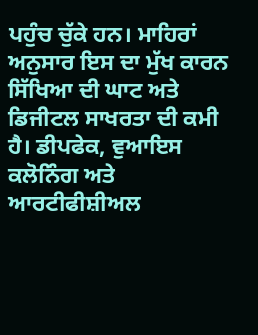ਪਹੁੰਚ ਚੁੱਕੇ ਹਨ। ਮਾਹਿਰਾਂ ਅਨੁਸਾਰ ਇਸ ਦਾ ਮੁੱਖ ਕਾਰਨ ਸਿੱਖਿਆ ਦੀ ਘਾਟ ਅਤੇ ਡਿਜੀਟਲ ਸਾਖਰਤਾ ਦੀ ਕਮੀ ਹੈ। ਡੀਪਫੇਕ, ਵੁਆਇਸ ਕਲੋਨਿੰਗ ਅਤੇ ਆਰਟੀਫੀਸ਼ੀਅਲ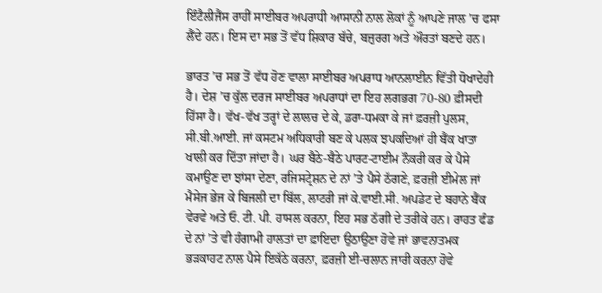ਇੰਟੈਲੀਜੈਂਸ ਰਾਹੀਂ ਸਾਈਬਰ ਅਪਰਾਧੀ ਆਸਾਨੀ ਨਾਲ ਲੋਕਾਂ ਨੂੰ ਆਪਣੇ ਜਾਲ ’ਚ ਫਸਾ ਲੈਂਦੇ ਹਨ। ਇਸ ਦਾ ਸਭ ਤੋਂ ਵੱਧ ਸ਼ਿਕਾਰ ਬੱਚੇ, ਬਜ਼ੁਰਗ ਅਤੇ ਔਰਤਾਂ ਬਣਦੇ ਹਨ।

ਭਾਰਤ ’ਚ ਸਭ ਤੋਂ ਵੱਧ ਹੋਣ ਵਾਲਾ ਸਾਈਬਰ ਅਪਰਾਧ ਆਨਲਾਈਨ ਵਿੱਤੀ ਧੋਖਾਦੇਹੀ ਹੈ। ਦੇਸ਼ ’ਚ ਕੁੱਲ ਦਰਜ ਸਾਈਬਰ ਅਪਰਾਧਾਂ ਦਾ ਇਹ ਲਗਭਗ 70-80 ਫ਼ੀਸਦੀ ਹਿੱਸਾ ਹੈ। ਵੱਖ-ਵੱਖ ਤਰ੍ਹਾਂ ਦੇ ਲਾਲਚ ਦੇ ਕੇ, ਡਰਾ-ਧਮਕਾ ਕੇ ਜਾਂ ਫ਼ਰਜ਼ੀ ਪੁਲਸ, ਸੀ.ਬੀ.ਆਈ. ਜਾਂ ਕਸਟਮ ਅਧਿਕਾਰੀ ਬਣ ਕੇ ਪਲਕ ਝਪਕਦਿਆਂ ਹੀ ਬੈਂਕ ਖਾਤਾ ਖਾਲੀ ਕਰ ਦਿੱਤਾ ਜਾਂਦਾ ਹੈ। ਘਰ ਬੈਠੇ-ਬੈਠੇ ਪਾਰਟ-ਟਾਈਮ ਨੌਕਰੀ ਕਰ ਕੇ ਪੈਸੇ ਕਮਾਉਣ ਦਾ ਝਾਂਸਾ ਦੇਣਾ, ਰਜਿਸਟ੍ਰੇਸ਼ਨ ਦੇ ਨਾਂ ’ਤੇ ਪੈਸੇ ਠੱਗਣੇ, ਫ਼ਰਜ਼ੀ ਈਮੇਲ ਜਾਂ ਮੈਸੇਜ ਭੇਜ ਕੇ ਬਿਜਲੀ ਦਾ ਬਿੱਲ, ਲਾਟਰੀ ਜਾਂ ਕੇ.ਵਾਈ.ਸੀ. ਅਪਡੇਟ ਦੇ ਬਹਾਨੇ ਬੈਂਕ ਵੇਰਵੇ ਅਤੇ ਓ. ਟੀ. ਪੀ. ਹਾਸਲ ਕਰਨਾ, ਇਹ ਸਭ ਠੱਗੀ ਦੇ ਤਰੀਕੇ ਹਨ। ਰਾਹਤ ਫੰਡ ਦੇ ਨਾਂ ’ਤੇ ਵੀ ਹੰਗਾਮੀ ਹਾਲਤਾਂ ਦਾ ਫ਼ਾਇਦਾ ਉਠਾਉਣਾ ਹੋਵੇ ਜਾਂ ਭਾਵਨਾਤਮਕ ਭੜਕਾਹਟ ਨਾਲ ਪੈਸੇ ਇਕੱਠੇ ਕਰਨਾ, ਫ਼ਰਜ਼ੀ ਈ-ਚਲਾਨ ਜਾਰੀ ਕਰਨਾ ਹੋਵੇ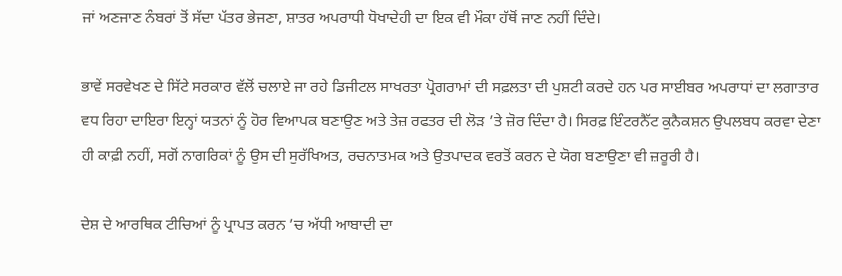ਜਾਂ ਅਣਜਾਣ ਨੰਬਰਾਂ ਤੋਂ ਸੱਦਾ ਪੱਤਰ ਭੇਜਣਾ, ਸ਼ਾਤਰ ਅਪਰਾਧੀ ਧੋਖਾਦੇਹੀ ਦਾ ਇਕ ਵੀ ਮੌਕਾ ਹੱਥੋਂ ਜਾਣ ਨਹੀਂ ਦਿੰਦੇ।

ਭਾਵੇਂ ਸਰਵੇਖਣ ਦੇ ਸਿੱਟੇ ਸਰਕਾਰ ਵੱਲੋਂ ਚਲਾਏ ਜਾ ਰਹੇ ਡਿਜੀਟਲ ਸਾਖਰਤਾ ਪ੍ਰੋਗਰਾਮਾਂ ਦੀ ਸਫ਼ਲਤਾ ਦੀ ਪੁਸ਼ਟੀ ਕਰਦੇ ਹਨ ਪਰ ਸਾਈਬਰ ਅਪਰਾਧਾਂ ਦਾ ਲਗਾਤਾਰ ਵਧ ਰਿਹਾ ਦਾਇਰਾ ਇਨ੍ਹਾਂ ਯਤਨਾਂ ਨੂੰ ਹੋਰ ਵਿਆਪਕ ਬਣਾਉਣ ਅਤੇ ਤੇਜ਼ ਰਫਤਰ ਦੀ ਲੋੜ ’ਤੇ ਜ਼ੋਰ ਦਿੰਦਾ ਹੈ। ਸਿਰਫ਼ ਇੰਟਰਨੈੱਟ ਕੁਨੈਕਸ਼ਨ ਉਪਲਬਧ ਕਰਵਾ ਦੇਣਾ ਹੀ ਕਾਫ਼ੀ ਨਹੀਂ, ਸਗੋਂ ਨਾਗਰਿਕਾਂ ਨੂੰ ਉਸ ਦੀ ਸੁਰੱਖਿਅਤ, ਰਚਨਾਤਮਕ ਅਤੇ ਉਤਪਾਦਕ ਵਰਤੋਂ ਕਰਨ ਦੇ ਯੋਗ ਬਣਾਉਣਾ ਵੀ ਜ਼ਰੂਰੀ ਹੈ।

ਦੇਸ਼ ਦੇ ਆਰਥਿਕ ਟੀਚਿਆਂ ਨੂੰ ਪ੍ਰਾਪਤ ਕਰਨ ’ਚ ਅੱਧੀ ਆਬਾਦੀ ਦਾ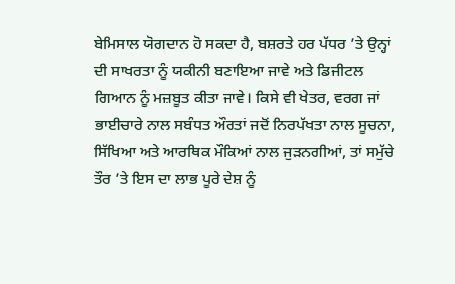ਬੇਮਿਸਾਲ ਯੋਗਦਾਨ ਹੋ ਸਕਦਾ ਹੈ, ਬਸ਼ਰਤੇ ਹਰ ਪੱਧਰ ’ਤੇ ਉਨ੍ਹਾਂ ਦੀ ਸਾਖਰਤਾ ਨੂੰ ਯਕੀਨੀ ਬਣਾਇਆ ਜਾਵੇ ਅਤੇ ਡਿਜੀਟਲ ਗਿਆਨ ਨੂੰ ਮਜ਼ਬੂਤ ਕੀਤਾ ਜਾਵੇ। ਕਿਸੇ ਵੀ ਖੇਤਰ, ਵਰਗ ਜਾਂ ਭਾਈਚਾਰੇ ਨਾਲ ਸਬੰਧਤ ਔਰਤਾਂ ਜਦੋਂ ਨਿਰਪੱਖਤਾ ਨਾਲ ਸੂਚਨਾ, ਸਿੱਖਿਆ ਅਤੇ ਆਰਥਿਕ ਮੌਕਿਆਂ ਨਾਲ ਜੁੜਨਗੀਆਂ, ਤਾਂ ਸਮੁੱਚੇ ਤੌਰ ’ਤੇ ਇਸ ਦਾ ਲਾਭ ਪੂਰੇ ਦੇਸ਼ ਨੂੰ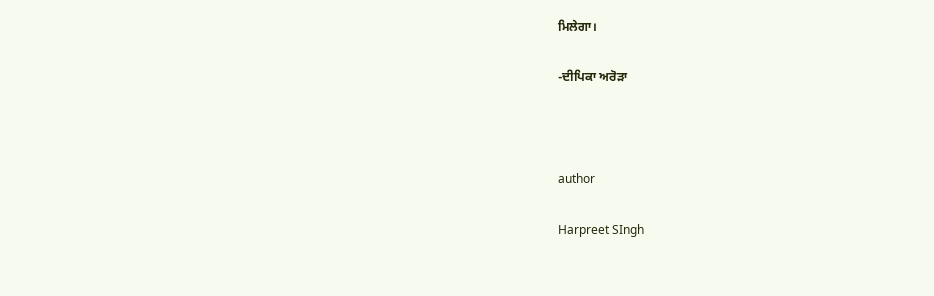ਮਿਲੇਗਾ।

-ਦੀਪਿਕਾ ਅਰੋੜਾ



author

Harpreet SIngh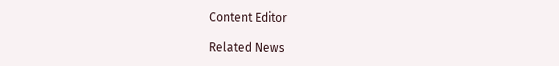Content Editor

Related News